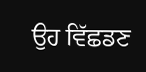ਉਹ ਵਿੱਛਡਣ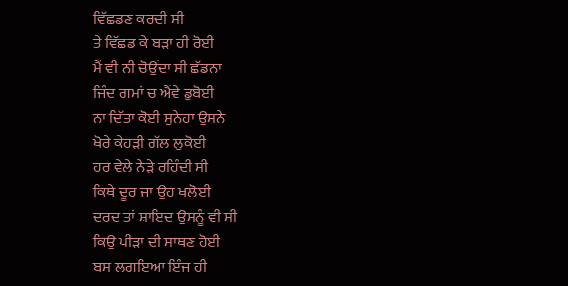ਵਿੱਛਡਣ ਕਰਦੀ ਸੀ
ਤੇ ਵਿੱਛਡ ਕੇ ਬੜਾ ਹੀ ਰੋਈ
ਮੈਂ ਵੀ ਨੀ ਚੋਉਂਦਾ ਸੀ ਛੱਡਨਾ
ਜਿੰਦ ਗਮਾਂ ਚ ਐਂਵੇ ਡੁਬੋਈ
ਨਾ ਦਿੱਤਾ ਕੋਈ ਸੁਨੇਹਾ ਉਸਨੇ
ਖੋਰੇ ਕੇਹੜੀ ਗੱਲ ਲੁਕੋਈ
ਹਰ ਵੇਲੇ ਨੇੜੇ ਰਹਿੰਦੀ ਸੀ
ਕਿਥੇ ਦੂਰ ਜਾ ਉਹ ਖਲੋਈ
ਦਰਦ ਤਾਂ ਸ਼ਾਇਦ ਉਸਨੂੰ ਵੀ ਸੀ
ਕਿਉ ਪੀੜਾ ਦੀ ਸਾਥਣ ਹੋਈ
ਬਸ ਲਗਇਆ ਇੰਜ ਹੀ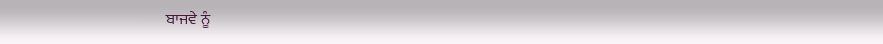ਬਾਜਵੇ ਨੂੰ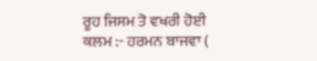ਰੂਹ ਜਿਸਮ ਤੋ ਵਖਰੀ ਹੋਈ
ਕਲਮ :- ਹਰਮਨ ਬਾਜਵਾ (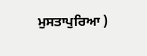ਮੁਸਤਾਪੁਰਿਆ )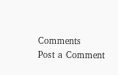Comments
Post a Comment